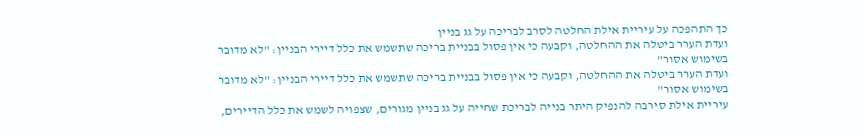כך התהפכה על עיריית אילת החלטה לסרב לבריכה על גג בניין
ועדת הערר ביטלה את ההחלטה, וקבעה כי אין פסול בבניית בריכה שתשמש את כלל דיירי הבניין: "לא מדובר בשימוש אסור"
ועדת הערר ביטלה את ההחלטה, וקבעה כי אין פסול בבניית בריכה שתשמש את כלל דיירי הבניין: "לא מדובר בשימוש אסור"
עיריית אילת סירבה להנפיק היתר בנייה לבריכת שחייה על גג בניין מגורים, שצפויה לשמש את כלל הדיירים,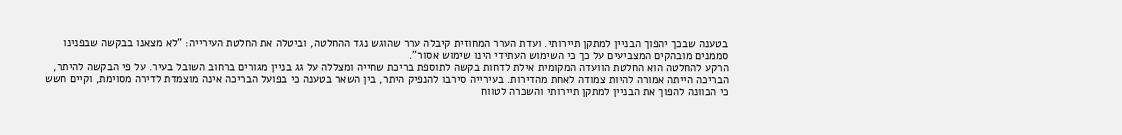בטענה שבכך יהפוך הבניין למתקן תיירותי. ועדת הערר המחוזית קיבלה ערר שהוגש נגד ההחלטה, וביטלה את החלטת העירייה: "לא מצאנו בבקשה שבפנינו סממנים מובהקים המצביעים על כך כי השימוש העתידי הינו שימוש אסור".
הרקע להחלטה הוא החלטת הוועדה המקומית אילת לדחות בקשה לתוספת בריכת שחייה ומצללה על גג בניין מגורים ברחוב השובל בעיר. על פי הבקשה להיתר, הבריכה הייתה אמורה להיות צמודה לאחת מהדירות. בעירייה סירבו להנפיק היתר, בין השאר בטענה כי בפועל הבריכה אינה מוצמדת לדירה מסוימת, וקיים חשש כי הכוונה להפוך את הבניין למתקן תיירותי והשכרה לטווח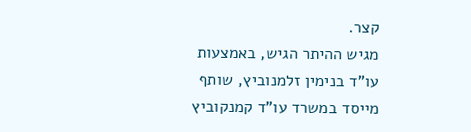קצר.
מגיש ההיתר הגיש, באמצעות עו"ד בנימין זלמנוביץ, שותף מייסד במשרד עו"ד קמנקוביץ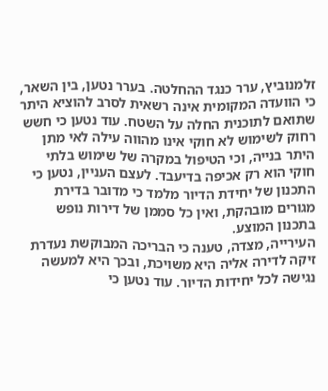זלמנוביץ, ערר כנגד ההחלטה. בערר נטען, בין השאר, כי הוועדה המקומית אינה רשאית לסרב להוציא היתר שתואם לתוכנית החלה על השטח. עוד נטען כי חשש רחוק לשימוש לא חוקי אינו מהווה עילה לאי מתן היתר בנייה, וכי הטיפול במקרה של שימוש בלתי חוקי הוא רק אכיפה בדיעבד. לעצם העניין, נטען כי התכנון של יחידת הדיור מלמד כי מדובר בדירת מגורים מובהקת, ואין כל סממן של דירות נופש בתכנון המוצע.
העירייה, מצדה, טענה כי הבריכה המבוקשת נעדרת זיקה לדירה אליה היא משויכת, ובכך היא למעשה נגישה לכל יחידות הדיור. עוד נטען כי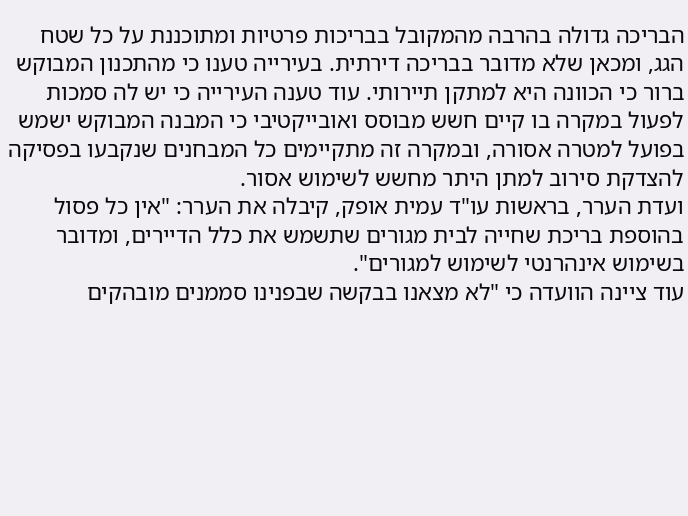הבריכה גדולה בהרבה מהמקובל בבריכות פרטיות ומתוכננת על כל שטח הגג, ומכאן שלא מדובר בבריכה דירתית. בעירייה טענו כי מהתכנון המבוקש ברור כי הכוונה היא למתקן תיירותי. עוד טענה העירייה כי יש לה סמכות לפעול במקרה בו קיים חשש מבוסס ואובייקטיבי כי המבנה המבוקש ישמש בפועל למטרה אסורה, ובמקרה זה מתקיימים כל המבחנים שנקבעו בפסיקה להצדקת סירוב למתן היתר מחשש לשימוש אסור.
ועדת הערר, בראשות עו"ד עמית אופק, קיבלה את הערר: "אין כל פסול בהוספת בריכת שחייה לבית מגורים שתשמש את כלל הדיירים, ומדובר בשימוש אינהרנטי לשימוש למגורים".
עוד ציינה הוועדה כי "לא מצאנו בבקשה שבפנינו סממנים מובהקים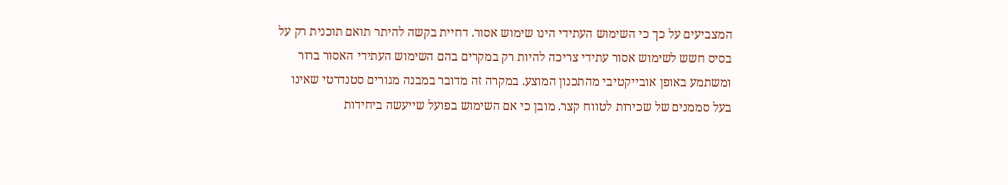המצביעים על כך כי השימוש העתידי הינו שימוש אסור. דחיית בקשה להיתר תואם תוכנית רק על בסיס חשש לשימוש אסור עתידי צריכה להיות רק במקרים בהם השימוש העתידי האסור ברור ומשתמע באופן אובייקטיבי מהתכנון המוצע. במקרה זה מדובר במבנה מגורים סטנדרטי שאינו בעל סממנים של שכירות לטווח קצר. מובן כי אם השימוש בפועל שייעשה ביחידות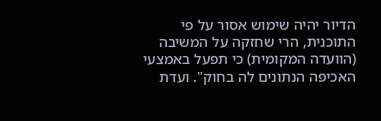הדיור יהיה שימוש אסור על פי התוכנית, הרי שחזקה על המשיבה (הוועדה המקומית) כי תפעל באמצעי האכיפה הנתונים לה בחוק". ועדת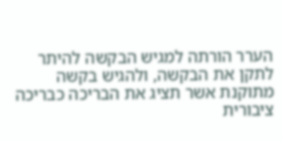הערר הורתה למגיש הבקשה להיתר לתקן את הבקשה, ולהגיש בקשה מתוקנת אשר תציג את הבריכה כבריכה ציבורית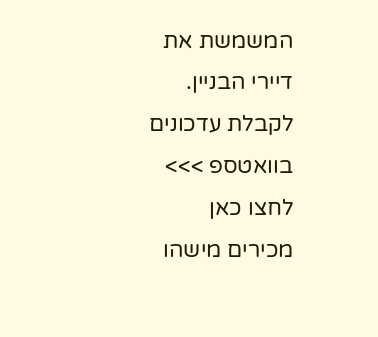המשמשת את דיירי הבניין.
לקבלת עדכונים בוואטספ >>> לחצו כאן
מכירים מישהו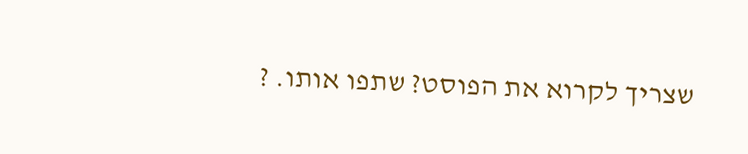שצריך לקרוא את הפוסט? שתפו אותו. ?